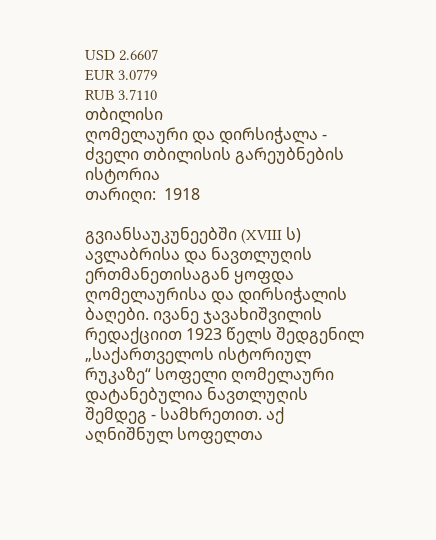USD 2.6607
EUR 3.0779
RUB 3.7110
თბილისი
ღომელაური და დირსიჭალა - ძველი თბილისის გარეუბნების ისტორია
თარიღი:  1918

გვიანსაუკუნეებში (XVIII ს) ავლაბრისა და ნავთლუღის ერთმანეთისაგან ყოფდა ღომელაურისა და დირსიჭალის ბაღები. ივანე ჯავახიშვილის რედაქციით 1923 წელს შედგენილ „საქართველოს ისტორიულ რუკაზე“ სოფელი ღომელაური დატანებულია ნავთლუღის შემდეგ - სამხრეთით. აქ აღნიშნულ სოფელთა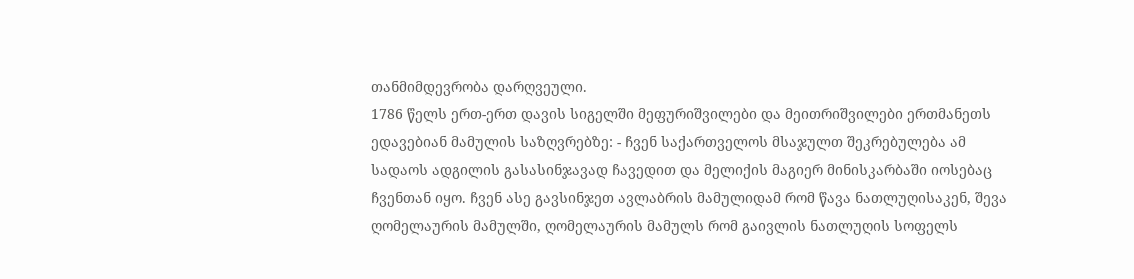თანმიმდევრობა დარღვეული.
1786 წელს ერთ-ერთ დავის სიგელში მეფურიშვილები და მეითრიშვილები ერთმანეთს ედავებიან მამულის საზღვრებზე: - ჩვენ საქართველოს მსაჯულთ შეკრებულება ამ სადაოს ადგილის გასასინჯავად ჩავედით და მელიქის მაგიერ მინისკარბაში იოსებაც ჩვენთან იყო. ჩვენ ასე გავსინჯეთ ავლაბრის მამულიდამ რომ წავა ნათლუღისაკენ, შევა ღომელაურის მამულში, ღომელაურის მამულს რომ გაივლის ნათლუღის სოფელს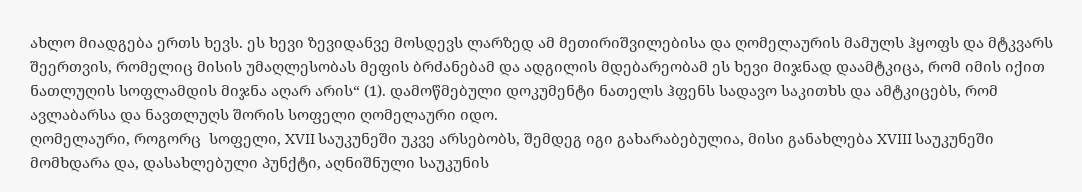ახლო მიადგება ერთს ხევს. ეს ხევი ზევიდანვე მოსდევს ლარზედ ამ მეთირიშვილებისა და ღომელაურის მამულს ჰყოფს და მტკვარს შეერთვის, რომელიც მისის უმაღლესობას მეფის ბრძანებამ და ადგილის მდებარეობამ ეს ხევი მიჯნად დაამტკიცა, რომ იმის იქით ნათლუღის სოფლამდის მიჯნა აღარ არის“ (1). დამოწმებული დოკუმენტი ნათელს ჰფენს სადავო საკითხს და ამტკიცებს, რომ ავლაბარსა და ნავთლუღს შორის სოფელი ღომელაური იდო.
ღომელაური, როგორც  სოფელი, XVII საუკუნეში უკვე არსებობს, შემდეგ იგი გახარაბებულია, მისი განახლება XVIII საუკუნეში  მომხდარა და, დასახლებული პუნქტი, აღნიშნული საუკუნის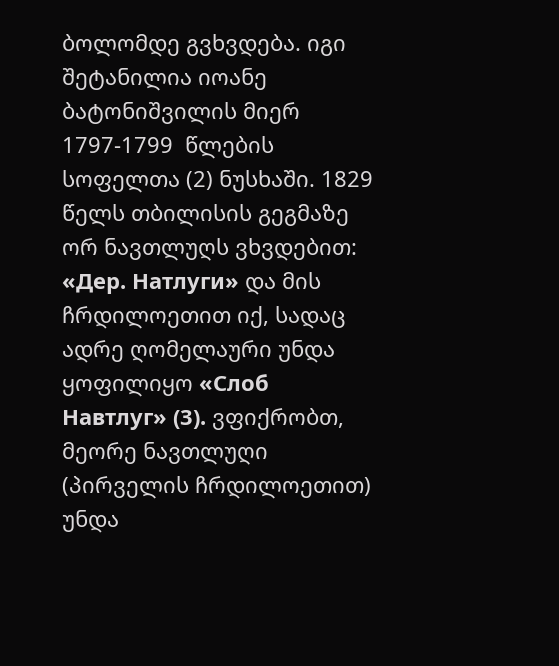ბოლომდე გვხვდება. იგი შეტანილია იოანე ბატონიშვილის მიერ 1797-1799  წლების სოფელთა (2) ნუსხაში. 1829 წელს თბილისის გეგმაზე ორ ნავთლუღს ვხვდებით: «Дер. Натлуги» და მის ჩრდილოეთით იქ, სადაც ადრე ღომელაური უნდა ყოფილიყო «Слоб Навтлуг» (3). ვფიქრობთ, მეორე ნავთლუღი (პირველის ჩრდილოეთით) უნდა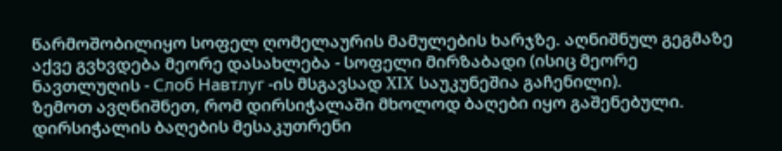წარმოშობილიყო სოფელ ღომელაურის მამულების ხარჯზე. აღნიშნულ გეგმაზე აქვე გვხვდება მეორე დასახლება - სოფელი მირზაბადი (ისიც მეორე ნავთლუღის - Слоб Навтлуг -ის მსგავსად XIX საუკუნეშია გაჩენილი).
ზემოთ ავღნიშნეთ, რომ დირსიჭალაში მხოლოდ ბაღები იყო გაშენებული. დირსიჭალის ბაღების მესაკუთრენი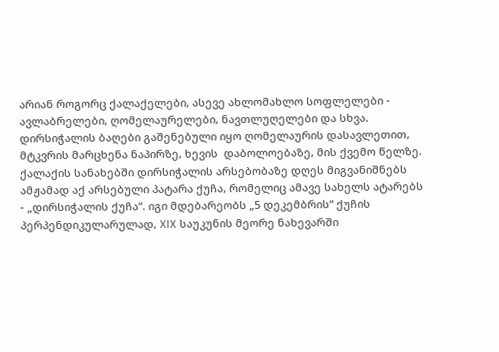არიან როგორც ქალაქელები, ასევე ახლომახლო სოფლელები - ავლაბრელები, ღომელაურელები, ნავთლუღელები და სხვა.
დირსიჭალის ბაღები გაშენებული იყო ღომელაურის დასავლეთით, მტკვრის მარცხენა ნაპირზე, ხევის  დაბოლოებაზე, მის ქვემო წელზე.
ქალაქის სანახებში დირსიჭალის არსებობაზე დღეს მიგვანიშნებს ამჟამად აქ არსებული პატარა ქუჩა, რომელიც ამავე სახელს ატარებს - „დირსიჭალის ქუჩა“. იგი მდებარეობს „5 დეკემბრის“ ქუჩის პერპენდიკულარულად, XIX საუკუნის მეორე ნახევარში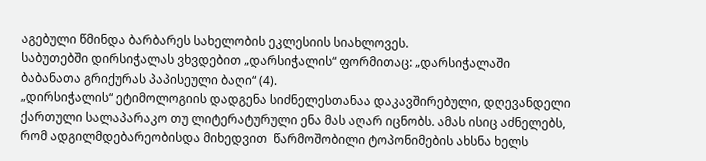აგებული წმინდა ბარბარეს სახელობის ეკლესიის სიახლოვეს.
საბუთებში დირსიჭალას ვხვდებით „დარსიჭალის“ ფორმითაც: „დარსიჭალაში ბაბანათა გრიქურას პაპისეული ბაღი“ (4).
„დირსიჭალის“ ეტიმოლოგიის დადგენა სიძნელესთანაა დაკავშირებული, დღევანდელი ქართული სალაპარაკო თუ ლიტერატურული ენა მას აღარ იცნობს. ამას ისიც აძნელებს, რომ ადგილმდებარეობისდა მიხედვით  წარმოშობილი ტოპონიმების ახსნა ხელს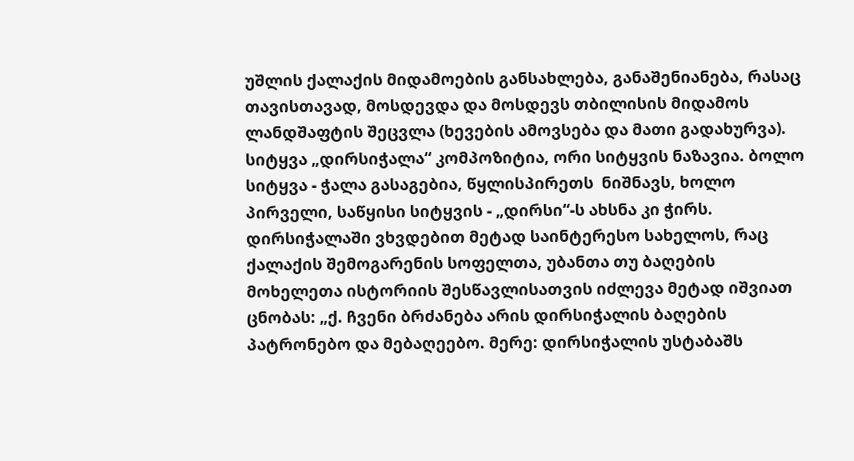უშლის ქალაქის მიდამოების განსახლება, განაშენიანება, რასაც თავისთავად, მოსდევდა და მოსდევს თბილისის მიდამოს ლანდშაფტის შეცვლა (ხევების ამოვსება და მათი გადახურვა).
სიტყვა „დირსიჭალა“ კომპოზიტია, ორი სიტყვის ნაზავია. ბოლო სიტყვა - ჭალა გასაგებია, წყლისპირეთს  ნიშნავს, ხოლო პირველი, საწყისი სიტყვის - „დირსი“-ს ახსნა კი ჭირს.
დირსიჭალაში ვხვდებით მეტად საინტერესო სახელოს, რაც ქალაქის შემოგარენის სოფელთა, უბანთა თუ ბაღების მოხელეთა ისტორიის შესწავლისათვის იძლევა მეტად იშვიათ ცნობას: „ქ. ჩვენი ბრძანება არის დირსიჭალის ბაღების პატრონებო და მებაღეებო. მერე: დირსიჭალის უსტაბაშს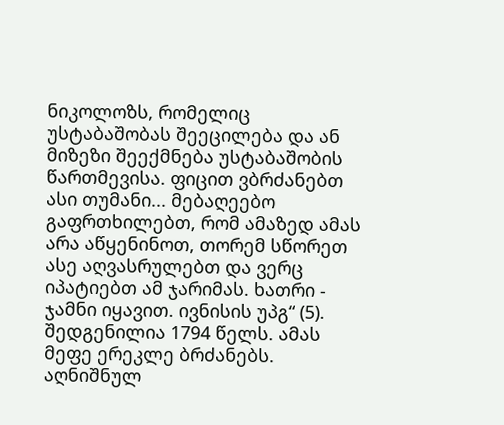ნიკოლოზს, რომელიც უსტაბაშობას შეეცილება და ან მიზეზი შეექმნება უსტაბაშობის წართმევისა. ფიცით ვბრძანებთ ასი თუმანი... მებაღეებო გაფრთხილებთ, რომ ამაზედ ამას არა აწყენინოთ, თორემ სწორეთ ასე აღვასრულებთ და ვერც იპატიებთ ამ ჯარიმას. ხათრი - ჯამნი იყავით. ივნისის უპგ“ (5).  შედგენილია 1794 წელს. ამას მეფე ერეკლე ბრძანებს. აღნიშნულ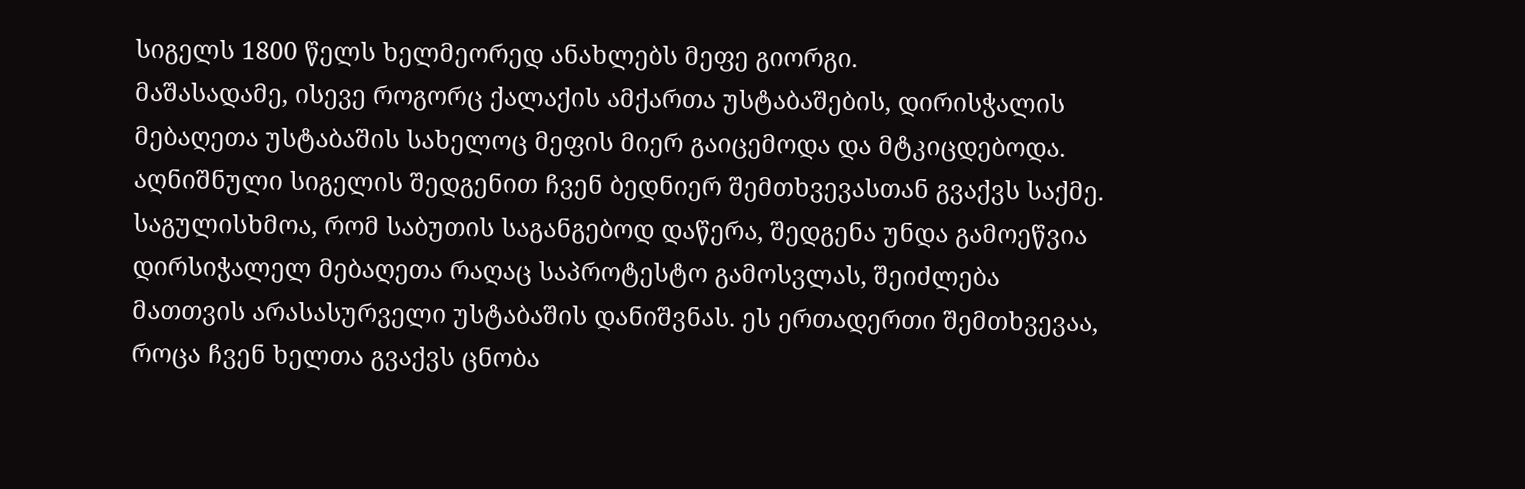სიგელს 1800 წელს ხელმეორედ ანახლებს მეფე გიორგი.
მაშასადამე, ისევე როგორც ქალაქის ამქართა უსტაბაშების, დირისჭალის მებაღეთა უსტაბაშის სახელოც მეფის მიერ გაიცემოდა და მტკიცდებოდა.
აღნიშნული სიგელის შედგენით ჩვენ ბედნიერ შემთხვევასთან გვაქვს საქმე. საგულისხმოა, რომ საბუთის საგანგებოდ დაწერა, შედგენა უნდა გამოეწვია დირსიჭალელ მებაღეთა რაღაც საპროტესტო გამოსვლას, შეიძლება მათთვის არასასურველი უსტაბაშის დანიშვნას. ეს ერთადერთი შემთხვევაა, როცა ჩვენ ხელთა გვაქვს ცნობა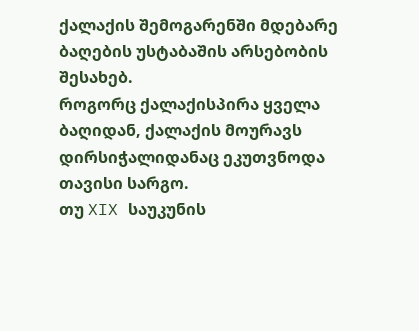ქალაქის შემოგარენში მდებარე ბაღების უსტაბაშის არსებობის შესახებ.
როგორც ქალაქისპირა ყველა ბაღიდან, ქალაქის მოურავს დირსიჭალიდანაც ეკუთვნოდა თავისი სარგო.
თუ XIX საუკუნის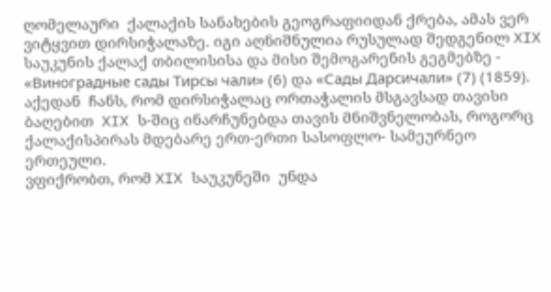ღომელაური  ქალაქის სანახების გეოგრაფიიდან ქრება, ამას ვერ ვიტყვით დირსიჭალაზე. იგი აღნიშნულია რუსულად შედგენილ XIX საუკუნის ქალაქ თბილისისა და მისი შემოგარენის გეგმებზე - «Виноградные сады Тирсы чали» (6) და «Сады Дарсичали» (7) (1859).
აქედან  ჩანს, რომ დირსიჭალაც ორთაჭალის მსგავსად თავისი ბაღებით  XIX ს-შიც ინარჩუნებდა თავის მნიშვნელობას, როგორც ქალაქისპირას მდებარე ერთ-ერთი სასოფლო- სამეურნეო ერთეული.
ვფიქრობთ, რომ XIX საუკუნეში  უნდა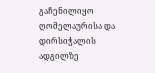გაჩენილიყო ღომელაურისა და დირსიჭალის ადგილზე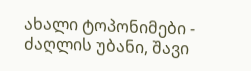ახალი ტოპონიმები - ძაღლის უბანი, შავი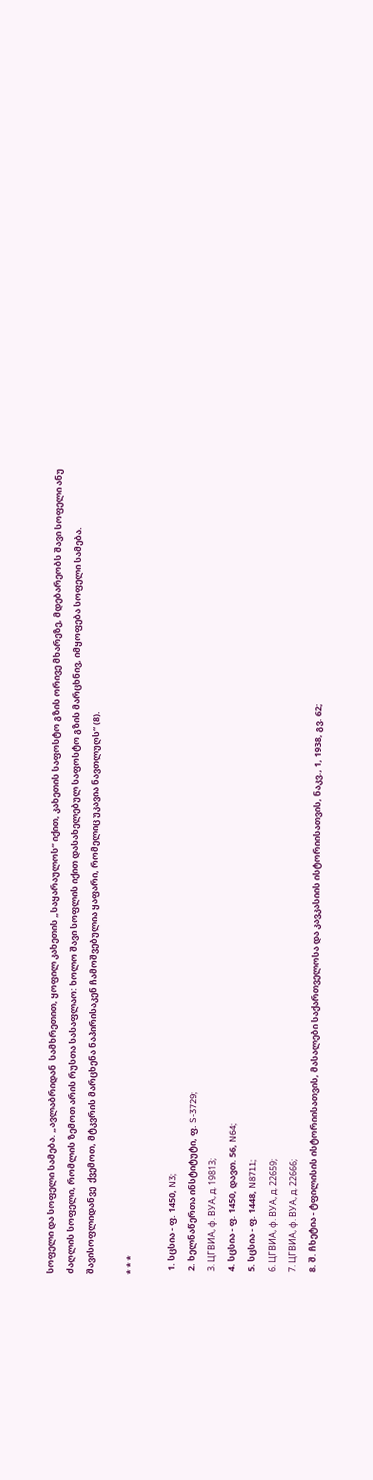სოფელი და სოფელი სამება. „ავლაბრიდან  სამხრეთით, ყოფილ კახეთის „საყარაულოს“ იქით, კახეთის საფოსტო გზის ორივე მხარეზე, მდებარეობს შავი სოფელი ანუ ძაღლის სოფელი, რომლის ზემოთ არის რუსთა სასაფლაო: ხოლო შავი სოფლის იქით დასახელებულ საფოსტო გზის მარცხნივ, იმყოფება სოფელი სამება. შავისოფლიდანვე  ქვემოთ, მტკვრის მარცხენა ნაპირისაკენ ჩამოშვებულია ყაფარი, რომელიც უკავია ნავთლუღს“ (8).

* * *

  1. სცსია - ფ. 1450, N3;
  2. ხელნაწერთა ინსტიტუტი, ფ. S-3729;
  3. ЦГВИА, ф. ВУА, д. 19813;
  4. სცსია - ფ. 1450, დავთ. 56, N64;
  5. სცსია - ფ. 1448, N8711;
  6. ЦГВИА, ф. ВУА, д. 22659;
  7. ЦГВИА, ф. ВУА, д. 22666;
  8. შ. ჩხეტია - ტფილისის ისტორიისათვის, მასალები საქართველოსა და კავკასიის ისტორიისათვის, ნაკვ., 1, 1938, გვ. 62;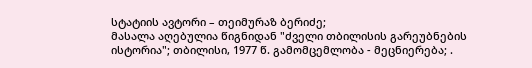სტატიის ავტორი – თეიმურაზ ბერიძე;
მასალა აღებულია წიგნიდან "ძველი თბილისის გარეუბნების ისტორია"; თბილისი, 1977 წ. გამომცემლობა - მეცნიერება; .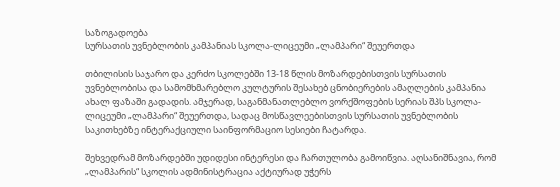საზოგადოება
სურსათის უვნებლობის კამპანიას სკოლა-ლიცეუმი „ლამპარი“ შეუერთდა

თბილისის საჯარო და კერძო სკოლებში 13-18 წლის მოზარდებისთვის სურსათის უვნებლობისა და სამომხმარებლო კულტურის შესახებ ცნობიერების ამაღლების კამპანია ახალ ფაზაში გადადის. ამჯერად, საგანმანათლებლო ვორქშოფების სერიას შპს სკოლა-ლიცეუმი „ლამპარი“ შეუერთდა, სადაც მოსწავლეებისთვის სურსათის უვნებლობის საკითხებზე ინტერაქციული საინფორმაციო სესიები ჩატარდა.

შეხვედრამ მოზარდებში უდიდესი ინტერესი და ჩართულობა გამოიწვია. აღსანიშნავია, რომ „ლამპარის“ სკოლის ადმინისტრაცია აქტიურად უჭერს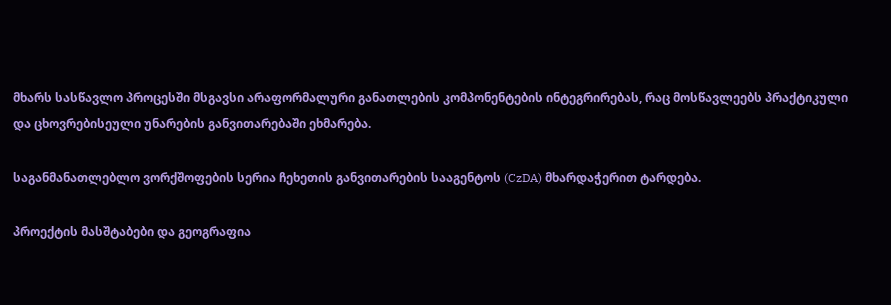მხარს სასწავლო პროცესში მსგავსი არაფორმალური განათლების კომპონენტების ინტეგრირებას, რაც მოსწავლეებს პრაქტიკული და ცხოვრებისეული უნარების განვითარებაში ეხმარება.

საგანმანათლებლო ვორქშოფების სერია ჩეხეთის განვითარების სააგენტოს (CzDA) მხარდაჭერით ტარდება.

პროექტის მასშტაბები და გეოგრაფია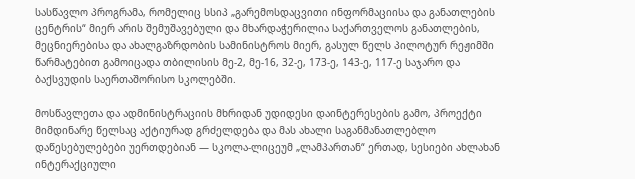სასწავლო პროგრამა, რომელიც სსიპ „გარემოსდაცვითი ინფორმაციისა და განათლების ცენტრის“ მიერ არის შემუშავებული და მხარდაჭერილია საქართველოს განათლების, მეცნიერებისა და ახალგაზრდობის სამინისტროს მიერ, გასულ წელს პილოტურ რეჟიმში წარმატებით გამოიცადა თბილისის მე-2, მე-16, 32-ე, 173-ე, 143-ე, 117-ე საჯარო და ბაქსვუდის საერთაშორისო სკოლებში.

მოსწავლეთა და ადმინისტრაციის მხრიდან უდიდესი დაინტერესების გამო, პროექტი მიმდინარე წელსაც აქტიურად გრძელდება და მას ახალი საგანმანათლებლო დაწესებულებები უერთდებიან — სკოლა-ლიცეუმ „ლამპართან“ ერთად, სესიები ახლახან ინტერაქციული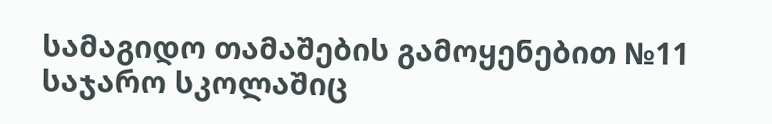სამაგიდო თამაშების გამოყენებით №11 საჯარო სკოლაშიც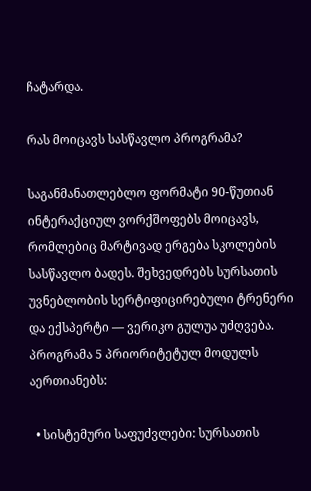ჩატარდა.

რას მოიცავს სასწავლო პროგრამა?

საგანმანათლებლო ფორმატი 90-წუთიან ინტერაქციულ ვორქშოფებს მოიცავს, რომლებიც მარტივად ერგება სკოლების სასწავლო ბადეს. შეხვედრებს სურსათის უვნებლობის სერტიფიცირებული ტრენერი და ექსპერტი — ვერიკო გულუა უძღვება. პროგრამა 5 პრიორიტეტულ მოდულს აერთიანებს:

  • სისტემური საფუძვლები: სურსათის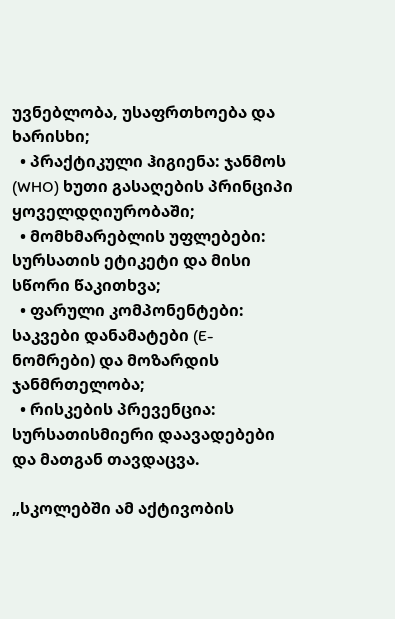უვნებლობა, უსაფრთხოება და ხარისხი;
  • პრაქტიკული ჰიგიენა: ჯანმოს (WHO) ხუთი გასაღების პრინციპი ყოველდღიურობაში;
  • მომხმარებლის უფლებები: სურსათის ეტიკეტი და მისი სწორი წაკითხვა;
  • ფარული კომპონენტები: საკვები დანამატები (E-ნომრები) და მოზარდის ჯანმრთელობა;
  • რისკების პრევენცია: სურსათისმიერი დაავადებები და მათგან თავდაცვა.

„სკოლებში ამ აქტივობის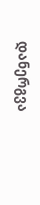დანერგვა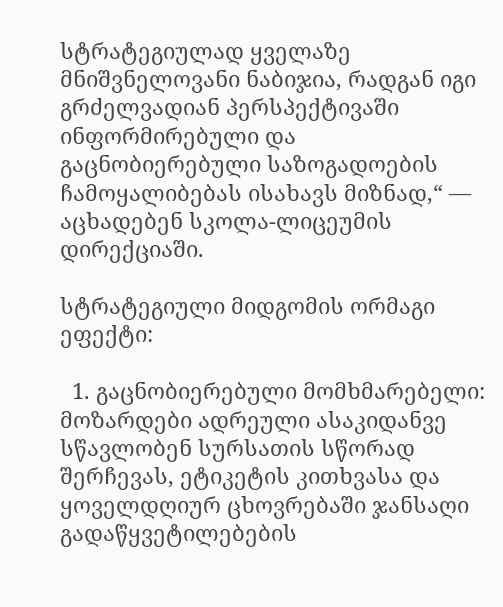სტრატეგიულად ყველაზე მნიშვნელოვანი ნაბიჯია, რადგან იგი გრძელვადიან პერსპექტივაში ინფორმირებული და გაცნობიერებული საზოგადოების ჩამოყალიბებას ისახავს მიზნად,“ — აცხადებენ სკოლა-ლიცეუმის დირექციაში.

სტრატეგიული მიდგომის ორმაგი ეფექტი:

  1. გაცნობიერებული მომხმარებელი: მოზარდები ადრეული ასაკიდანვე სწავლობენ სურსათის სწორად შერჩევას, ეტიკეტის კითხვასა და ყოველდღიურ ცხოვრებაში ჯანსაღი გადაწყვეტილებების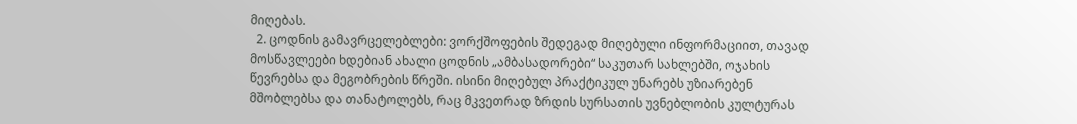მიღებას.
  2. ცოდნის გამავრცელებლები: ვორქშოფების შედეგად მიღებული ინფორმაციით, თავად მოსწავლეები ხდებიან ახალი ცოდნის „ამბასადორები“ საკუთარ სახლებში, ოჯახის წევრებსა და მეგობრების წრეში. ისინი მიღებულ პრაქტიკულ უნარებს უზიარებენ მშობლებსა და თანატოლებს, რაც მკვეთრად ზრდის სურსათის უვნებლობის კულტურას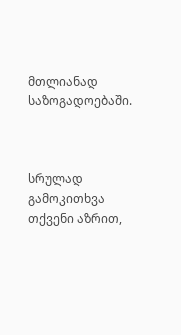მთლიანად საზოგადოებაში.



სრულად
გამოკითხვა
თქვენი აზრით,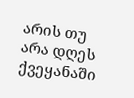არის თუ არა დღეს ქვეყანაში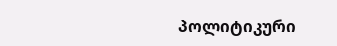პოლიტიკური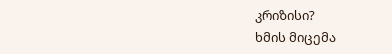კრიზისი?
ხმის მიცემა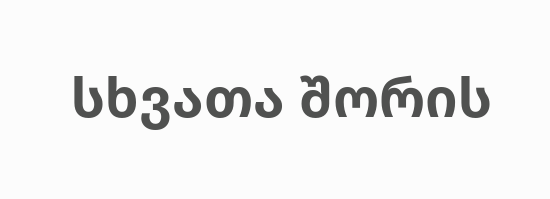სხვათა შორის